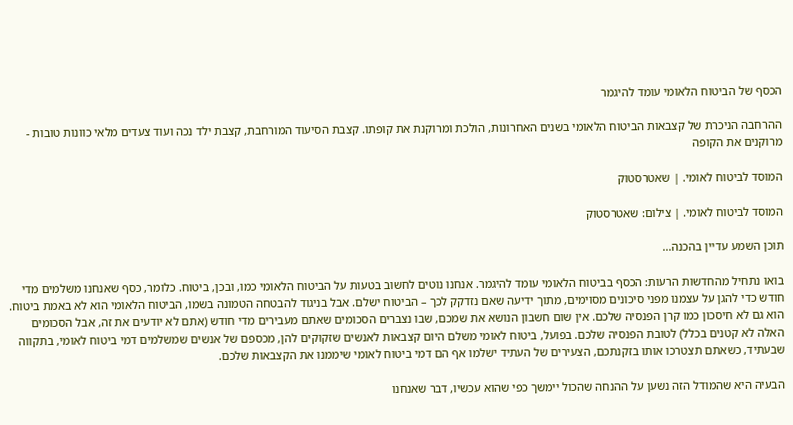הכסף של הביטוח הלאומי עומד להיגמר

ההרחבה הניכרת של קצבאות הביטוח הלאומי בשנים האחרונות, הולכת ומרוקנת את קופתו. קצבת הסיעוד המורחבת, קצבת ילד נכה ועוד צעדים מלאי כוונות טובות - מרוקנים את הקופה

המוסד לביטוח לאומי. | שאטרסטוק

המוסד לביטוח לאומי. | צילום: שאטרסטוק

תוכן השמע עדיין בהכנה...

בואו נתחיל מהחדשות הרעות: הכסף בביטוח הלאומי עומד להיגמר. אנחנו נוטים לחשוב בטעות על הביטוח הלאומי כמו, ובכן, ביטוח. כלומר, כסף שאנחנו משלמים מדי חודש כדי להגן על עצמנו מפני סיכונים מסוימים, מתוך ידיעה שאם נזדקק לכך – הביטוח ישלם. אבל בניגוד להבטחה הטמונה בשמו, הביטוח הלאומי הוא לא באמת ביטוח. הוא גם לא חיסכון כמו קרן הפנסיה שלכם. אין שום חשבון הנושא את שמכם, שבו נצברים הסכומים שאתם מעבירים מדי חודש (אתם לא יודעים את זה, אבל הסכומים האלה לא קטנים בכלל) לטובת הפנסיה שלכם. בפועל, ביטוח לאומי משלם היום קצבאות לאנשים שזקוקים להן, מכספם של אנשים שמשלמים דמי ביטוח לאומי, בתקווה שבעתיד, כשאתם תצטרכו אותו בזקנתכם, הצעירים של העתיד ישלמו אף הם דמי ביטוח לאומי שיממנו את הקצבאות שלכם.

הבעיה היא שהמודל הזה נשען על ההנחה שהכול יימשך כפי שהוא עכשיו, דבר שאנחנו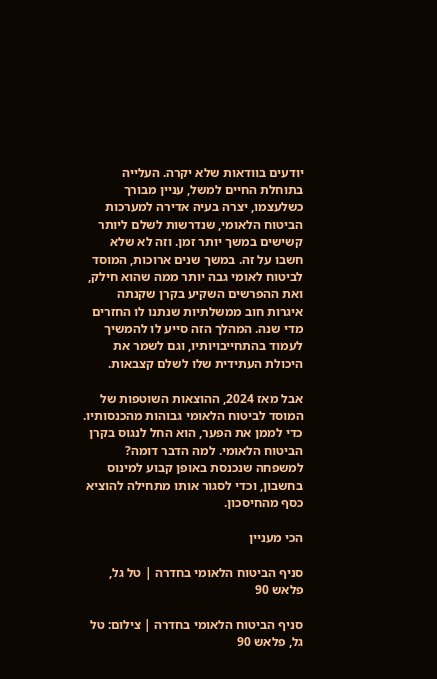יודעים בוודאות שלא יקרה. העלייה בתוחלת החיים למשל, עניין מבורך כשלעצמו, יצרה בעיה אדירה למערכות הביטוח הלאומי, שנדרשות לשלם ליותר קשישים במשך יותר זמן. וזה לא שלא חשבו על זה. במשך שנים ארוכות, המוסד לביטוח לאומי גבה יותר ממה שהוא חילק, ואת ההפרשים השקיע בקרן שקנתה איגרות חוב ממשלתיות שנתנו לו החזרים מדי שנה. המהלך הזה סייע לו להמשיך לעמוד בהתחייבויותיו, וגם לשמר את היכולת העתידית שלו לשלם קצבאות.

אבל מאז 2024, ההוצאות השוטפות של המוסד לביטוח הלאומי גבוהות מהכנסותיו. כדי לממן את הפער, הוא החל לנגוס בקרן הביטוח הלאומי. למה הדבר דומה? למשפחה שנכנסת באופן קבוע למינוס בחשבון, וכדי לסגור אותו מתחילה להוציא כסף מהחיסכון.

הכי מעניין

סניף הביטוח הלאומי בחדרה | טל גל, פלאש 90

סניף הביטוח הלאומי בחדרה | צילום: טל גל, פלאש 90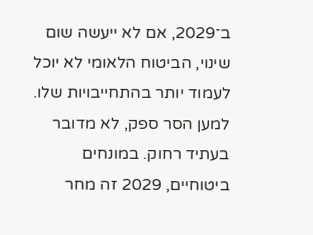ב־2029, אם לא ייעשה שום שינוי, הביטוח הלאומי לא יוכל לעמוד יותר בהתחייבויות שלו. למען הסר ספק, לא מדובר בעתיד רחוק. במונחים ביטוחיים, 2029 זה מחר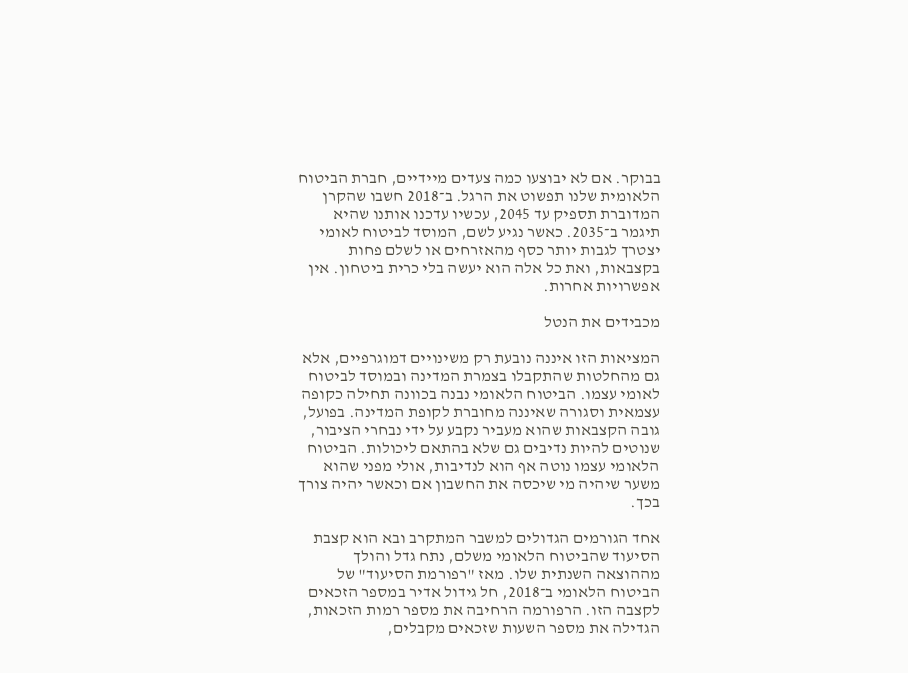בבוקר. אם לא יבוצעו כמה צעדים מיידיים, חברת הביטוח הלאומית שלנו תפשוט את הרגל. ב־2018 חשבו שהקרן המדוברת תספיק עד 2045, עכשיו עדכנו אותנו שהיא תיגמר ב־2035. כאשר נגיע לשם, המוסד לביטוח לאומי יצטרך לגבות יותר כסף מהאזרחים או לשלם פחות בקצבאות, ואת כל אלה הוא יעשה בלי כרית ביטחון. אין אפשרויות אחרות.

מכבידים את הנטל

המציאות הזו איננה נובעת רק משינויים דמוגרפיים, אלא גם מהחלטות שהתקבלו בצמרת המדינה ובמוסד לביטוח לאומי עצמו. הביטוח הלאומי נבנה בכוונה תחילה כקופה עצמאית וסגורה שאיננה מחוברת לקופת המדינה. בפועל, גובה הקצבאות שהוא מעביר נקבע על ידי נבחרי הציבור, שנוטים להיות נדיבים גם שלא בהתאם ליכולות. הביטוח הלאומי עצמו נוטה אף הוא לנדיבות, אולי מפני שהוא משער שיהיה מי שיכסה את החשבון אם וכאשר יהיה צורך בכך.

אחד הגורמים הגדולים למשבר המתקרב ובא הוא קצבת הסיעוד שהביטוח הלאומי משלם, נתח גדל והולך מההוצאה השנתית שלו. מאז "רפורמת הסיעוד" של הביטוח הלאומי ב־2018, חל גידול אדיר במספר הזכאים לקצבה הזו. הרפורמה הרחיבה את מספר רמות הזכאות, הגדילה את מספר השעות שזכאים מקבלים,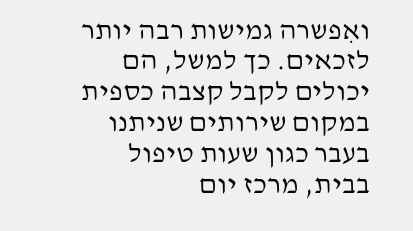ואִפשרה גמישות רבה יותר לזכאים. כך למשל, הם יכולים לקבל קצבה כספית במקום שירותים שניתנו בעבר כגון שעות טיפול בבית, מרכז יום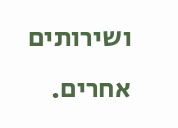ושירותים אחרים.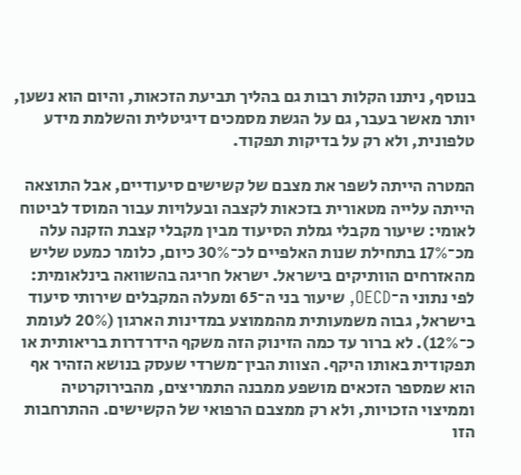בנוסף, ניתנו הקלות רבות גם בהליך תביעת הזכאות, והיום הוא נשען, יותר מאשר בעבר, גם על הגשת מסמכים דיגיטלית והשלמת מידע טלפונית, ולא רק על בדיקות תפקוד.

המטרה הייתה לשפר את מצבם של קשישים סיעודיים, אבל התוצאה הייתה עלייה מטאורית בזכאות לקצבה ובעלויות עבור המוסד לביטוח לאומי: שיעור מקבלי גמלת הסיעוד מבין מקבלי קצבת הזקנה עלה מכ־17% בתחילת שנות האלפיים לכ־30% כיום, כלומר כמעט שליש מהאזרחים הוותיקים בישראל. ישראל חריגה בהשוואה בינלאומית: לפי נתוני ה־OECD, שיעור בני ה־65 ומעלה המקבלים שירותי סיעוד בישראל, גבוה משמעותית מהממוצע במדינות הארגון (20% לעומת כ־12%). לא ברור עד כמה הזינוק הזה משקף הידרדרות בריאותית או תפקודית באותו היקף. הצוות הבין־משרדי שעסק בנושא הזהיר אף הוא שמספר הזכאים מושפע ממבנה התמריצים, מהבירוקרטיה וממיצוי הזכויות, ולא רק ממצבם הרפואי של הקשישים. ההתרחבות הזו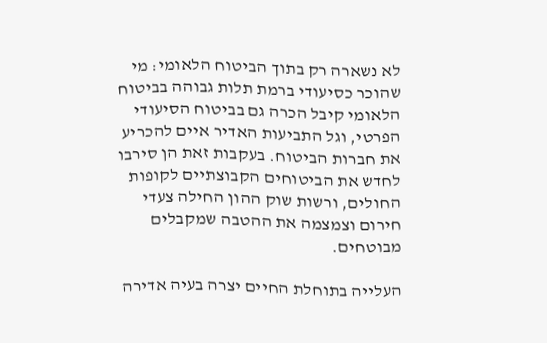לא נשארה רק בתוך הביטוח הלאומי: מי שהוכר כסיעודי ברמת תלות גבוהה בביטוח הלאומי קיבל הכרה גם בביטוח הסיעודי הפרטי, וגל התביעות האדיר איים להכריע את חברות הביטוח. בעקבות זאת הן סירבו לחדש את הביטוחים הקבוצתיים לקופות החולים, ורשות שוק ההון החילה צעדי חירום וצמצמה את ההטבה שמקבלים מבוטחים.

העלייה בתוחלת החיים יצרה בעיה אדירה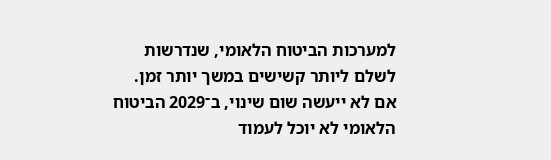למערכות הביטוח הלאומי, שנדרשות לשלם ליותר קשישים במשך יותר זמן. אם לא ייעשה שום שינוי, ב־2029 הביטוח הלאומי לא יוכל לעמוד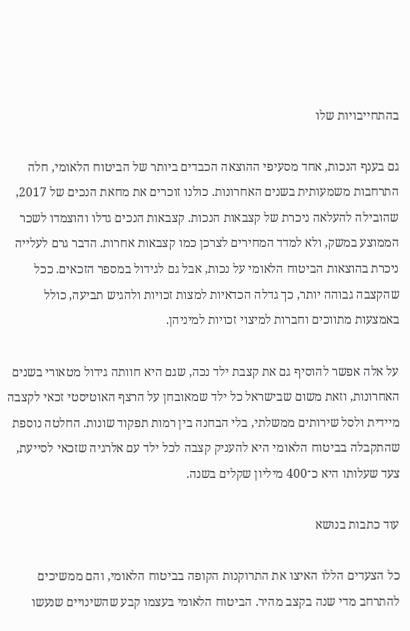בהתחייבויות שלו

גם בענף הנכות, אחד מסעיפי ההוצאה הכבדים ביותר של הביטוח הלאומי, חלה התרחבות משמעותית בשנים האחרונות. כולנו זוכרים את מחאת הנכים של 2017, שהובילה להעלאה ניכרת של קצבאות הנכות. קצבאות הנכים גדלו והוצמדו לשכר הממוצע במשק, ולא למדד המחירים לצרכן כמו קצבאות אחרות. הדבר גרם לעלייה ניכרת בהוצאות הביטוח הלאומי על נכות, אבל גם לגידול במספר הזכאים. ככל שהקצבה גבוהה יותר, כך גדלה הכדאיות למצות זכויות ולהגיש תביעה, כולל באמצעות מתווכים וחברות למיצוי זכויות למיניהן.

על אלה אפשר להוסיף גם את קצבת ילד נכה, שגם היא חוותה גידול מטאורי בשנים האחרונות, וזאת משום שבישראל כל ילד שמאובחן על הרצף האוטיסטי זכאי לקצבה מיידית ולסל שירותים ממשלתי, בלי הבחנה בין רמות תפקוד שונות. החלטה נוספת שהתקבלה בביטוח הלאומי היא להעניק קצבה לכל ילד עם אלרגיה שזכאי לסייעת, צעד שעלותו היא כ־400 מיליון שקלים בשנה.

עוד כתבות בנושא

כל הצעדים הללו האיצו את התרוקנות הקופה בביטוח הלאומי, והם ממשיכים להתרחב מדי שנה בקצב מהיר. הביטוח הלאומי בעצמו קבע שהשינויים שנעשו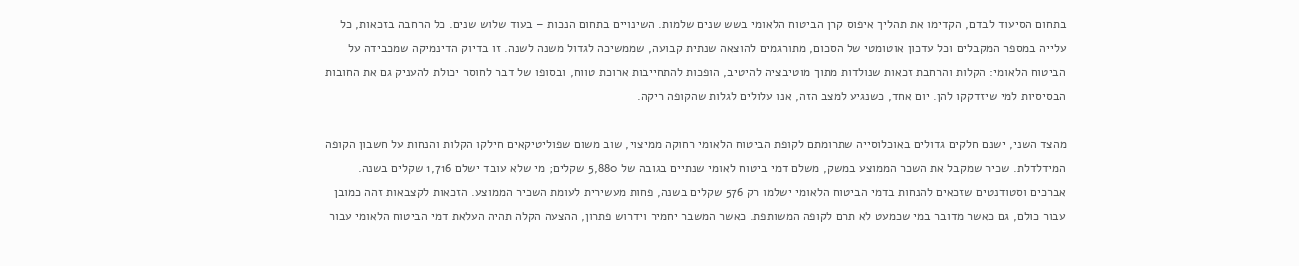בתחום הסיעוד לבדם, הקדימו את תהליך איפוס קרן הביטוח הלאומי בשש שנים שלמות. השינויים בתחום הנכות – בעוד שלוש שנים. כל הרחבה בזכאות, כל עלייה במספר המקבלים וכל עדכון אוטומטי של הסכום, מתורגמים להוצאה שנתית קבועה, שממשיכה לגדול משנה לשנה. זו בדיוק הדינמיקה שמכבידה על הביטוח הלאומי: הקלות והרחבת זכאות שנולדות מתוך מוטיבציה להיטיב, הופכות להתחייבות ארוכת טווח, ובסופו של דבר לחוסר יכולת להעניק גם את החובות הבסיסיות למי שיזדקקו להן. יום אחד, כשנגיע למצב הזה, אנו עלולים לגלות שהקופה ריקה.

מהצד השני, ישנם חלקים גדולים באוכלוסייה שתרומתם לקופת הביטוח הלאומי רחוקה ממיצוי, שוב משום שפוליטיקאים חילקו הקלות והנחות על חשבון הקופה המידלדלת. שכיר שמקבל את השכר הממוצע במשק, משלם דמי ביטוח לאומי שנתיים בגובה של 5,880 שקלים; מי שלא עובד ישלם 1,716 שקלים בשנה. אברכים וסטודנטים שזכאים להנחות בדמי הביטוח הלאומי ישלמו רק 576 שקלים בשנה, פחות מעשירית לעומת השכיר הממוצע. הזכאות לקצבאות זהה כמובן עבור כולם, גם כאשר מדובר במי שכמעט לא תרם לקופה המשותפת. כאשר המשבר יחמיר וידרוש פתרון, ההצעה הקלה תהיה העלאת דמי הביטוח הלאומי עבור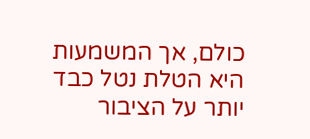כולם, אך המשמעות היא הטלת נטל כבד יותר על הציבור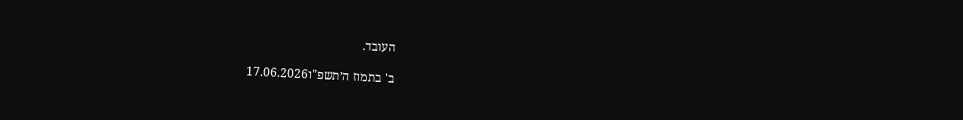העובד.

ב' בתמוז ה׳תשפ"ו17.06.2026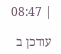| 08:47

עודכן ב